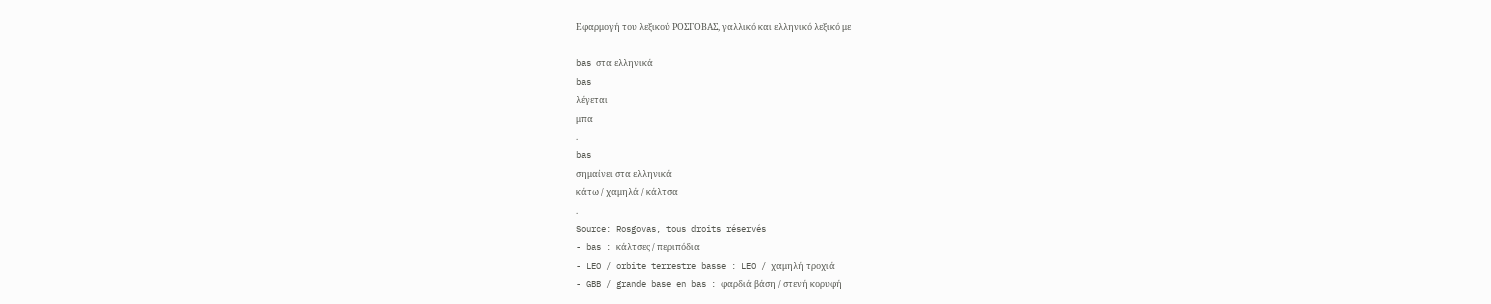Εφαρμογή του λεξικού ΡΟΣΓΟΒΑΣ, γαλλικό και ελληνικό λεξικό με

bas στα ελληνικά
bas
λέγεται
μπα
.
bas
σημαίνει στα ελληνικά
κάτω / χαμηλά / κάλτσα
.
Source: Rosgovas, tous droits réservés
- bas : κάλτσες / περιπόδια
- LEO / orbite terrestre basse : LEO / χαμηλή τροχιά
- GBB / grande base en bas : φαρδιά βάση / στενή κορυφή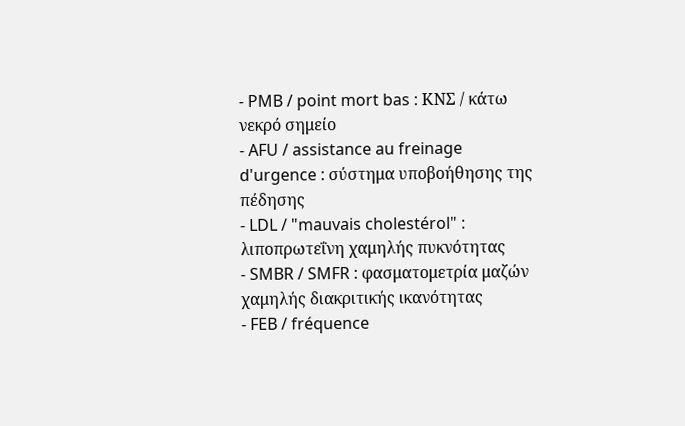- PMB / point mort bas : ΚΝΣ / κάτω νεκρό σημείο
- AFU / assistance au freinage d'urgence : σύστημα υποβοήθησης της πέδησης
- LDL / "mauvais cholestérol" : λιποπρωτεΐνη χαμηλής πυκνότητας
- SMBR / SMFR : φασματομετρία μαζών χαμηλής διακριτικής ικανότητας
- FEB / fréquence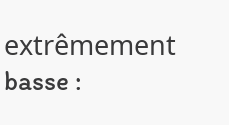extrêmement basse :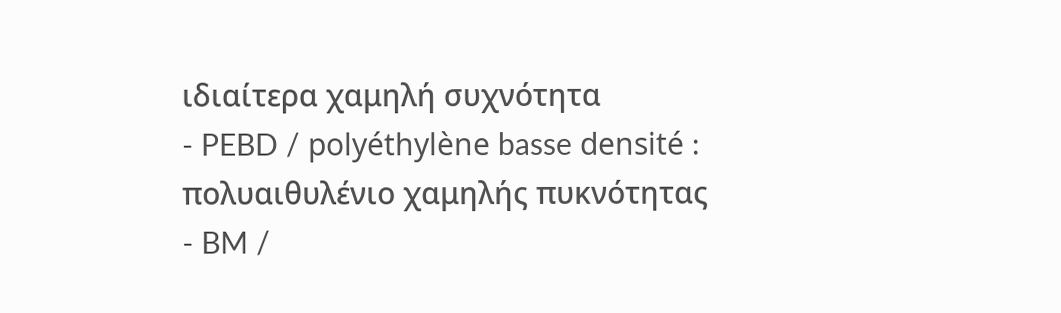ιδιαίτερα χαμηλή συχνότητα
- PEBD / polyéthylène basse densité : πολυαιθυλένιο χαμηλής πυκνότητας
- BM /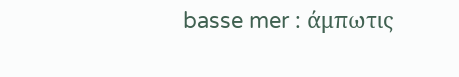basse mer : άμπωτις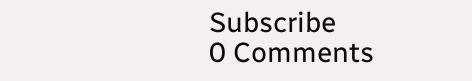Subscribe
0 Comments